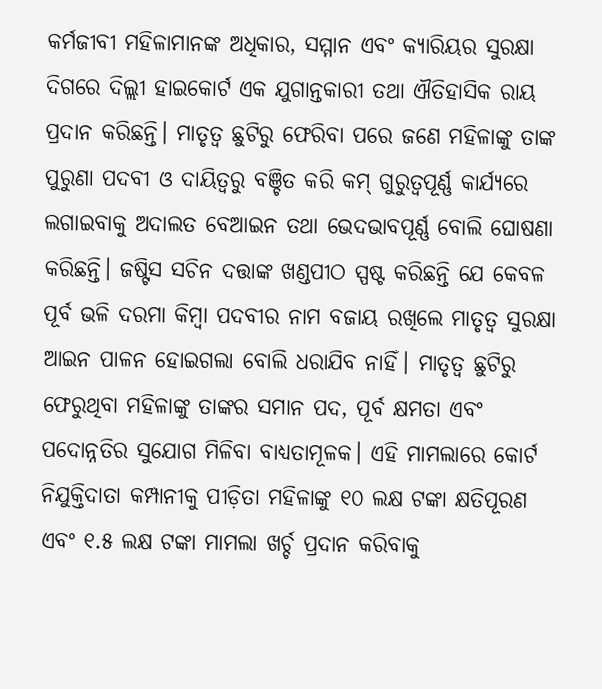କର୍ମଜୀବୀ ମହିଳାମାନଙ୍କ ଅଧିକାର, ସମ୍ମାନ ଏବଂ କ୍ୟାରିୟର ସୁରକ୍ଷା ଦିଗରେ ଦିଲ୍ଲୀ ହାଇକୋର୍ଟ ଏକ ଯୁଗାନ୍ତକାରୀ ତଥା ଐତିହାସିକ ରାୟ ପ୍ରଦାନ କରିଛନ୍ତି। ମାତୃତ୍ୱ ଛୁଟିରୁ ଫେରିବା ପରେ ଜଣେ ମହିଳାଙ୍କୁ ତାଙ୍କ ପୁରୁଣା ପଦବୀ ଓ ଦାୟିତ୍ୱରୁ ବଞ୍ଚିତ କରି କମ୍ ଗୁରୁତ୍ୱପୂର୍ଣ୍ଣ କାର୍ଯ୍ୟରେ ଲଗାଇବାକୁ ଅଦାଲତ ବେଆଇନ ତଥା ଭେଦଭାବପୂର୍ଣ୍ଣ ବୋଲି ଘୋଷଣା କରିଛନ୍ତି। ଜଷ୍ଟିସ ସଚିନ ଦତ୍ତାଙ୍କ ଖଣ୍ଡପୀଠ ସ୍ପଷ୍ଟ କରିଛନ୍ତି ଯେ କେବଳ ପୂର୍ବ ଭଳି ଦରମା କିମ୍ବା ପଦବୀର ନାମ ବଜାୟ ରଖିଲେ ମାତୃତ୍ୱ ସୁରକ୍ଷା ଆଇନ ପାଳନ ହୋଇଗଲା ବୋଲି ଧରାଯିବ ନାହିଁ। ମାତୃତ୍ୱ ଛୁଟିରୁ ଫେରୁଥିବା ମହିଳାଙ୍କୁ ତାଙ୍କର ସମାନ ପଦ, ପୂର୍ବ କ୍ଷମତା ଏବଂ ପଦୋନ୍ନତିର ସୁଯୋଗ ମିଳିବା ବାଧ୍ୟତାମୂଳକ। ଏହି ମାମଲାରେ କୋର୍ଟ ନିଯୁକ୍ତିଦାତା କମ୍ପାନୀକୁ ପୀଡ଼ିତା ମହିଳାଙ୍କୁ ୧୦ ଲକ୍ଷ ଟଙ୍କା କ୍ଷତିପୂରଣ ଏବଂ ୧.୫ ଲକ୍ଷ ଟଙ୍କା ମାମଲା ଖର୍ଚ୍ଚ ପ୍ରଦାନ କରିବାକୁ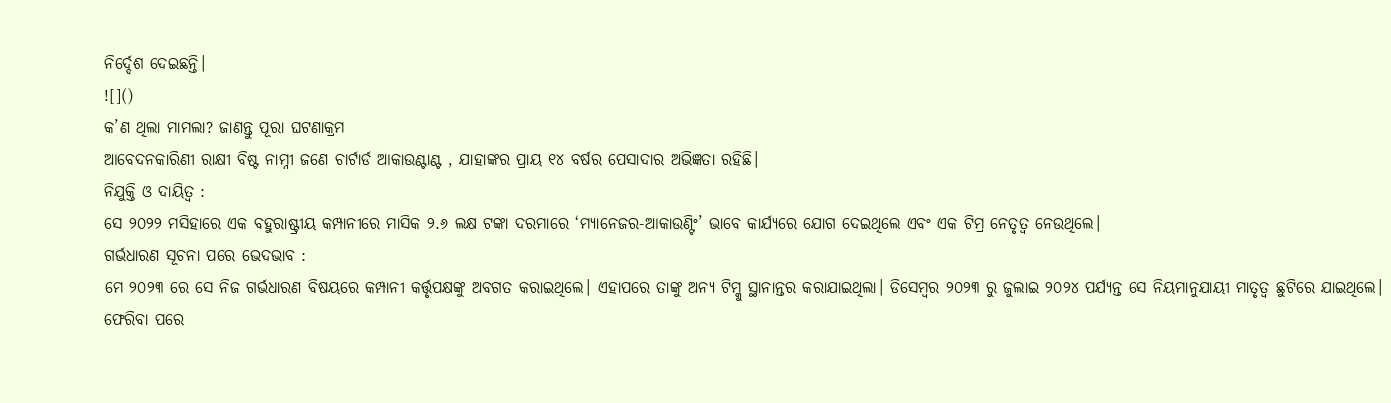ନିର୍ଦ୍ଦେଶ ଦେଇଛନ୍ତି।
![]()
କ’ଣ ଥିଲା ମାମଲା? ଜାଣନ୍ତୁ ପୂରା ଘଟଣାକ୍ରମ
ଆବେଦନକାରିଣୀ ରାକ୍ଷୀ ବିଷ୍ଟ ନାମ୍ନୀ ଜଣେ ଚାର୍ଟାର୍ଡ ଆକାଉଣ୍ଟାଣ୍ଟ , ଯାହାଙ୍କର ପ୍ରାୟ ୧୪ ବର୍ଷର ପେସାଦାର ଅଭିଜ୍ଞତା ରହିଛି।
ନିଯୁକ୍ତି ଓ ଦାୟିତ୍ୱ :
ସେ ୨୦୨୨ ମସିହାରେ ଏକ ବହୁରାଷ୍ଟ୍ରୀୟ କମ୍ପାନୀରେ ମାସିକ ୨.୬ ଲକ୍ଷ ଟଙ୍କା ଦରମାରେ ‘ମ୍ୟାନେଜର-ଆକାଉଣ୍ଟିଂ’ ଭାବେ କାର୍ଯ୍ୟରେ ଯୋଗ ଦେଇଥିଲେ ଏବଂ ଏକ ଟିମ୍ର ନେତୃତ୍ୱ ନେଉଥିଲେ।
ଗର୍ଭଧାରଣ ସୂଚନା ପରେ ଭେଦଭାବ :
ମେ ୨୦୨୩ ରେ ସେ ନିଜ ଗର୍ଭଧାରଣ ବିଷୟରେ କମ୍ପାନୀ କର୍ତ୍ତୃପକ୍ଷଙ୍କୁ ଅବଗତ କରାଇଥିଲେ। ଏହାପରେ ତାଙ୍କୁ ଅନ୍ୟ ଟିମ୍କୁ ସ୍ଥାନାନ୍ତର କରାଯାଇଥିଲା। ଡିସେମ୍ବର ୨୦୨୩ ରୁ ଜୁଲାଇ ୨୦୨୪ ପର୍ଯ୍ୟନ୍ତ ସେ ନିୟମାନୁଯାୟୀ ମାତୃତ୍ୱ ଛୁଟିରେ ଯାଇଥିଲେ।
ଫେରିବା ପରେ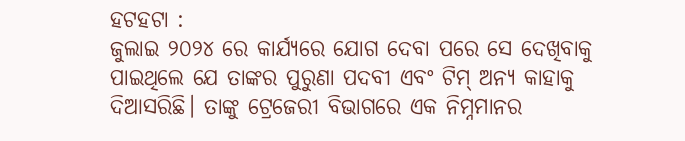ହଟହଟା :
ଜୁଲାଇ ୨୦୨୪ ରେ କାର୍ଯ୍ୟରେ ଯୋଗ ଦେବା ପରେ ସେ ଦେଖିବାକୁ ପାଇଥିଲେ ଯେ ତାଙ୍କର ପୁରୁଣା ପଦବୀ ଏବଂ ଟିମ୍ ଅନ୍ୟ କାହାକୁ ଦିଆସରିଛି। ତାଙ୍କୁ ଟ୍ରେଜେରୀ ବିଭାଗରେ ଏକ ନିମ୍ନମାନର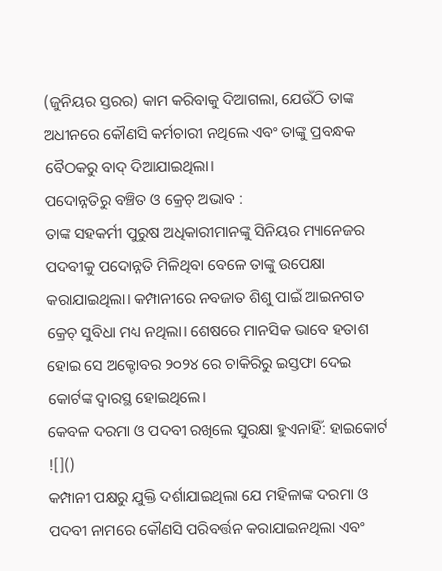(ଜୁନିୟର ସ୍ତରର) କାମ କରିବାକୁ ଦିଆଗଲା, ଯେଉଁଠି ତାଙ୍କ ଅଧୀନରେ କୌଣସି କର୍ମଚାରୀ ନଥିଲେ ଏବଂ ତାଙ୍କୁ ପ୍ରବନ୍ଧକ ବୈଠକରୁ ବାଦ୍ ଦିଆଯାଇଥିଲା।
ପଦୋନ୍ନତିରୁ ବଞ୍ଚିତ ଓ କ୍ରେଚ୍ ଅଭାବ :
ତାଙ୍କ ସହକର୍ମୀ ପୁରୁଷ ଅଧିକାରୀମାନଙ୍କୁ ସିନିୟର ମ୍ୟାନେଜର ପଦବୀକୁ ପଦୋନ୍ନତି ମିଳିଥିବା ବେଳେ ତାଙ୍କୁ ଉପେକ୍ଷା କରାଯାଇଥିଲା। କମ୍ପାନୀରେ ନବଜାତ ଶିଶୁ ପାଇଁ ଆଇନଗତ କ୍ରେଚ୍ ସୁବିଧା ମଧ୍ୟ ନଥିଲା। ଶେଷରେ ମାନସିକ ଭାବେ ହତାଶ ହୋଇ ସେ ଅକ୍ଟୋବର ୨୦୨୪ ରେ ଚାକିରିରୁ ଇସ୍ତଫା ଦେଇ କୋର୍ଟଙ୍କ ଦ୍ୱାରସ୍ଥ ହୋଇଥିଲେ।
କେବଳ ଦରମା ଓ ପଦବୀ ରଖିଲେ ସୁରକ୍ଷା ହୁଏନାହିଁ: ହାଇକୋର୍ଟ
![]()
କମ୍ପାନୀ ପକ୍ଷରୁ ଯୁକ୍ତି ଦର୍ଶାଯାଇଥିଲା ଯେ ମହିଳାଙ୍କ ଦରମା ଓ ପଦବୀ ନାମରେ କୌଣସି ପରିବର୍ତ୍ତନ କରାଯାଇନଥିଲା ଏବଂ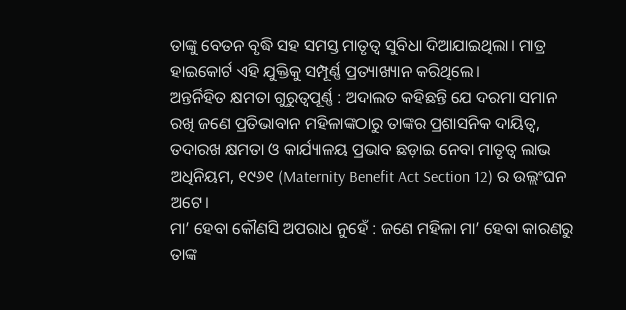ତାଙ୍କୁ ବେତନ ବୃଦ୍ଧି ସହ ସମସ୍ତ ମାତୃତ୍ୱ ସୁବିଧା ଦିଆଯାଇଥିଲା। ମାତ୍ର ହାଇକୋର୍ଟ ଏହି ଯୁକ୍ତିକୁ ସମ୍ପୂର୍ଣ୍ଣ ପ୍ରତ୍ୟାଖ୍ୟାନ କରିଥିଲେ।
ଅନ୍ତର୍ନିହିତ କ୍ଷମତା ଗୁରୁତ୍ୱପୂର୍ଣ୍ଣ : ଅଦାଲତ କହିଛନ୍ତି ଯେ ଦରମା ସମାନ ରଖି ଜଣେ ପ୍ରତିଭାବାନ ମହିଳାଙ୍କଠାରୁ ତାଙ୍କର ପ୍ରଶାସନିକ ଦାୟିତ୍ୱ, ତଦାରଖ କ୍ଷମତା ଓ କାର୍ଯ୍ୟାଳୟ ପ୍ରଭାବ ଛଡ଼ାଇ ନେବା ମାତୃତ୍ୱ ଲାଭ ଅଧିନିୟମ, ୧୯୬୧ (Maternity Benefit Act Section 12) ର ଉଲ୍ଲଂଘନ ଅଟେ।
ମା’ ହେବା କୌଣସି ଅପରାଧ ନୁହେଁ : ଜଣେ ମହିଳା ମା’ ହେବା କାରଣରୁ ତାଙ୍କ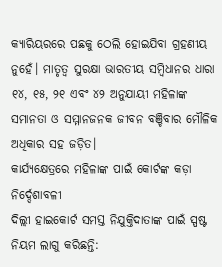କ୍ୟାରିୟରରେ ପଛକୁ ଠେଲି ହୋଇଯିବା ଗ୍ରହଣୀୟ ନୁହେଁ। ମାତୃତ୍ୱ ସୁରକ୍ଷା ଭାରତୀୟ ସମ୍ବିଧାନର ଧାରା ୧୪, ୧୫, ୨୧ ଏବଂ ୪୨ ଅନୁଯାୟୀ ମହିଳାଙ୍କ ସମାନତା ଓ ସମ୍ମାନଜନକ ଜୀବନ ବଞ୍ଚିବାର ମୌଳିକ ଅଧିକାର ସହ ଜଡ଼ିତ।
କାର୍ଯ୍ୟକ୍ଷେତ୍ରରେ ମହିଳାଙ୍କ ପାଇଁ କୋର୍ଟଙ୍କ କଡ଼ା ନିର୍ଦ୍ଦେଶାବଳୀ
ଦିଲ୍ଲୀ ହାଇକୋର୍ଟ ସମସ୍ତ ନିଯୁକ୍ତିଦାତାଙ୍କ ପାଇଁ ସ୍ପଷ୍ଟ ନିୟମ ଲାଗୁ କରିଛନ୍ତି: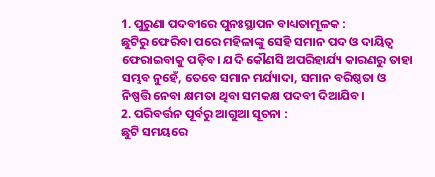1. ପୁରୁଣା ପଦବୀରେ ପୁନଃସ୍ଥାପନ ବାଧ୍ୟତାମୂଳକ :
ଛୁଟିରୁ ଫେରିବା ପରେ ମହିଳାଙ୍କୁ ସେହି ସମାନ ପଦ ଓ ଦାୟିତ୍ୱ ଫେରାଇବାକୁ ପଡ଼ିବ। ଯଦି କୌଣସି ଅପରିହାର୍ଯ୍ୟ କାରଣରୁ ତାହା ସମ୍ଭବ ନୁହେଁ, ତେବେ ସମାନ ମର୍ଯ୍ୟାଦା, ସମାନ ବରିଷ୍ଠତା ଓ ନିଷ୍ପତ୍ତି ନେବା କ୍ଷମତା ଥିବା ସମକକ୍ଷ ପଦବୀ ଦିଆଯିବ।
2. ପରିବର୍ତ୍ତନ ପୂର୍ବରୁ ଆଗୁଆ ସୂଚନା :
ଛୁଟି ସମୟରେ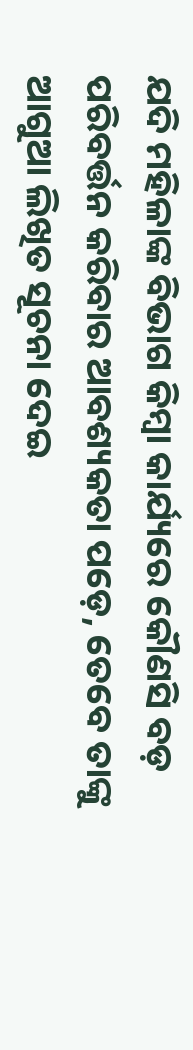ଯଦି ମହିଳାଙ୍କ ବିଭାଗ କିମ୍ବା କାର୍ଯ୍ୟରେ କୌଣସି ବଡ଼ ପରିବର୍ତ୍ତନ କରିବାର ଆବଶ୍ୟକତା ପଡ଼େ, ତେବେ ତାଙ୍କୁ ଆଗୁଆ ଲିଖିତ ସୂଚନା ଦେଇ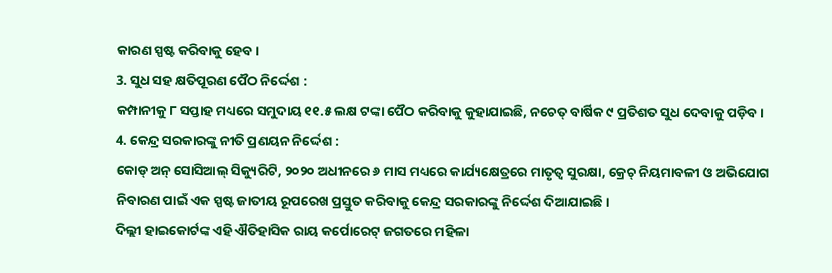କାରଣ ସ୍ପଷ୍ଟ କରିବାକୁ ହେବ।
3. ସୁଧ ସହ କ୍ଷତିପୂରଣ ପୈଠ ନିର୍ଦ୍ଦେଶ :
କମ୍ପାନୀକୁ ୮ ସପ୍ତାହ ମଧ୍ୟରେ ସମୁଦାୟ ୧୧.୫ ଲକ୍ଷ ଟଙ୍କା ପୈଠ କରିବାକୁ କୁହାଯାଇଛି, ନଚେତ୍ ବାର୍ଷିକ ୯ ପ୍ରତିଶତ ସୁଧ ଦେବାକୁ ପଡ଼ିବ।
4. କେନ୍ଦ୍ର ସରକାରଙ୍କୁ ନୀତି ପ୍ରଣୟନ ନିର୍ଦ୍ଦେଶ :
କୋଡ୍ ଅନ୍ ସୋସିଆଲ୍ ସିକ୍ୟୁରିଟି, ୨୦୨୦ ଅଧୀନରେ ୬ ମାସ ମଧ୍ୟରେ କାର୍ଯ୍ୟକ୍ଷେତ୍ରରେ ମାତୃତ୍ୱ ସୁରକ୍ଷା, କ୍ରେଚ୍ ନିୟମାବଳୀ ଓ ଅଭିଯୋଗ ନିବାରଣ ପାଇଁ ଏକ ସ୍ପଷ୍ଟ ଜାତୀୟ ରୂପରେଖ ପ୍ରସ୍ତୁତ କରିବାକୁ କେନ୍ଦ୍ର ସରକାରଙ୍କୁ ନିର୍ଦ୍ଦେଶ ଦିଆଯାଇଛି।
ଦିଲ୍ଲୀ ହାଇକୋର୍ଟଙ୍କ ଏହି ଐତିହାସିକ ରାୟ କର୍ପୋରେଟ୍ ଜଗତରେ ମହିଳା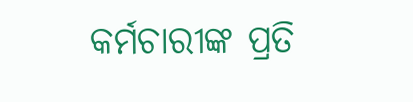କର୍ମଚାରୀଙ୍କ ପ୍ରତି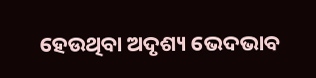ହେଉଥିବା ଅଦୃଶ୍ୟ ଭେଦଭାବ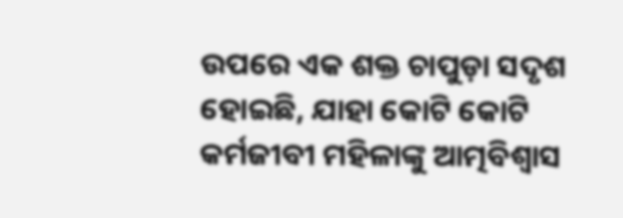ଉପରେ ଏକ ଶକ୍ତ ଚାପୁଡ଼ା ସଦୃଶ ହୋଇଛି, ଯାହା କୋଟି କୋଟି କର୍ମଜୀବୀ ମହିଳାଙ୍କୁ ଆତ୍ମବିଶ୍ୱାସ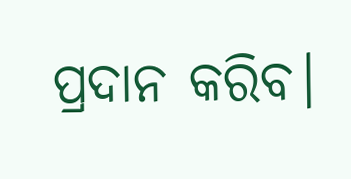ପ୍ରଦାନ କରିବ।